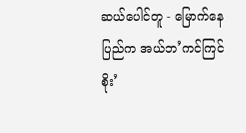ဆယ်ပေါင်တူ - မြောက်နေပြည်က အယ်ဘ’ကင်ကြင်စိုး’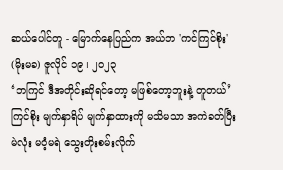ဆယ်ပေါင်တူ - မြောက်နေပြည်က အယ်ဘ 'ကင်ကြင်စိုး'
(မိုးမခ) ဇူလိုင် ၁၉ ၊ ၂၀၂၃
‘ဘကြင် ဒီအတိုင်းဆိုရင်တော့ မဖြစ်တော့ဘူးနဲ့ တူတယ်’
ကြင်စိုး မျက်နှာရိပ် မျက်နှာထားကို မသိမသာ အကဲခတ်ပြီး မဲလုံး မဝံ့မရဲ သွေးတိုးစမ်းလိုက်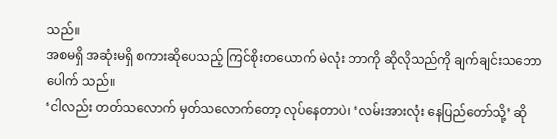သည်။
အစမရှိ အဆုံးမရှိ စကားဆိုပေသည့် ကြင်စိုးတယောက် မဲလုံး ဘာကို ဆိုလိုသည်ကို ချက်ချင်းသဘောပေါက် သည်။
‘ငါလည်း တတ်သလောက် မှတ်သလောက်တော့ လုပ်နေတာပဲ၊ ‘လမ်းအားလုံး နေပြည်တော်သို့’ ဆို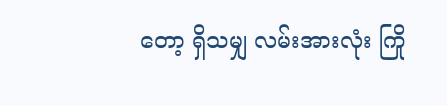တော့ ရှိသမျှ လမ်းအားလုံး ကြို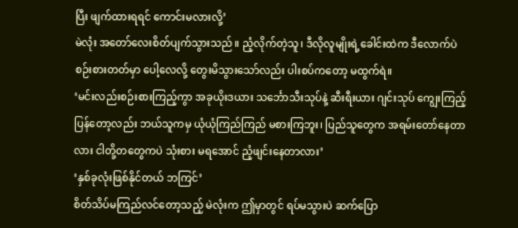ပြီး ဖျက်ထားရရင် ကောင်းမလားလို့’
မဲလုံး အတော်လေးစိတ်ပျက်သွားသည်။ ညံ့လိုက်တဲ့သူ၊ ဒီလိုလူမျိုးရဲ့ခေါင်းထဲက ဒီလောက်ပဲ စဉ်းစားတတ်မှာ ပေါ့လေလို့ တွေးမိသွားသော်လည်း ပါးစပ်ကတော့ မထွက်ရဲ။
‘မင်းလည်းစဉ်းစားကြည့်ကွာ အခုယိုးဒယား သင်္ဘောသီးသုပ်နဲ့ ဆီးရီးယား ဂျင်းသုပ် ကျွေးကြည့်ပြန်တော့လည်း ဘယ်သူကမှ ယုံယုံကြည်ကြည် မစားကြဘူး၊ ပြည်သူတွေက အရမ်းတော်နေတာလား ငါတို့တတွေကပဲ သုံးစား မရအောင် ညံ့ဖျင်းနေတာလား’
‘နှစ်ခုလုံးဖြစ်နိုင်တယ် ဘကြင်’
စိတ်သိပ်မကြည်လင်တော့သည့် မဲလုံးက ဤမှာတွင် ရပ်မသွားပဲ ဆက်ပြော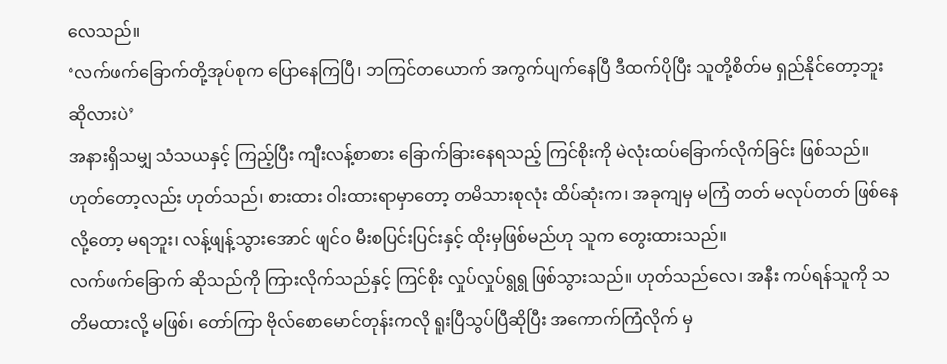လေသည်။
‘လက်ဖက်ခြောက်တို့အုပ်စုက ပြောနေကြပြီ၊ ဘကြင်တယောက် အကွက်ပျက်နေပြီ ဒီထက်ပိုပြီး သူတို့စိတ်မ ရှည်နိုင်တော့ဘူး ဆိုလားပဲ’
အနားရှိသမျှ သံသယနှင့် ကြည့်ပြီး ကျီးလန့်စာစား ခြောက်ခြားနေရသည့် ကြင်စိုးကို မဲလုံးထပ်ခြောက်လိုက်ခြင်း ဖြစ်သည်။ ဟုတ်တော့လည်း ဟုတ်သည်၊ စားထား ဝါးထားရာမှာတော့ တမိသားစုလုံး ထိပ်ဆုံးက၊ အခုကျမှ မကြံ တတ် မလုပ်တတ် ဖြစ်နေလို့တော့ မရဘူး၊ လန့်ဖျန့်သွားအောင် ဖျင်ဝ မီးစပြင်းပြင်းနှင့် ထိုးမှဖြစ်မည်ဟု သူက တွေးထားသည်။
လက်ဖက်ခြောက် ဆိုသည်ကို ကြားလိုက်သည်နှင့် ကြင်စိုး လှုပ်လှုပ်ရွရွ ဖြစ်သွားသည်။ ဟုတ်သည်လေ၊ အနီး ကပ်ရန်သူကို သတိမထားလို့ မဖြစ်၊ တော်ကြာ ဗိုလ်စောမောင်တုန်းကလို ရူးပြီသွပ်ပြီဆိုပြီး အကောက်ကြံလိုက် မှ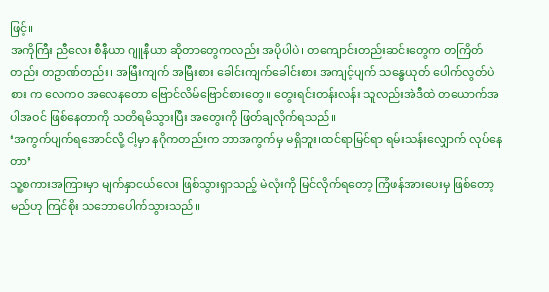ဖြင့်။
အကိုကြီး ညီလေး စီနီယာ ဂျူနီယာ ဆိုတာတွေကလည်း အပိုပါပဲ၊ တကျောင်းတည်းဆင်းတွေက တကြိတ်တည်း တဥာဏ်တည်း၊ အမြီးကျက် အမြီးစား ခေါင်းကျက်ခေါင်းစား အကျင့်ပျက် သန္ဓေယုတ် ပေါက်လွတ်ပဲစား က လေကဝ အလေနတော ဗြောင်လိမ်ဗြောင်စားတွေ။ တွေးရင်းတန်းလန်း သူလည်းအဲဒီထဲ တယောက်အပါအဝင် ဖြစ်နေတာကို သတိရမိသွားပြီး အတွေးကို ဖြတ်ချလိုက်ရသည်။
‘အကွက်ပျက်ရအောင်လို့ ငါ့မှာ နဂိုကတည်းက ဘာအကွက်မှ မရှိဘူး၊ထင်ရာမြင်ရာ ရမ်းသန်းလျှောက် လုပ်နေတာ’
သူ့စကားအကြားမှာ မျက်နှာငယ်လေး ဖြစ်သွားရှာသည့် မဲလုံးကို မြင်လိုက်ရတော့ ကြံဖန်အားပေးမှ ဖြစ်တော့မည်ဟု ကြင်စိုး သဘောပေါက်သွားသည်။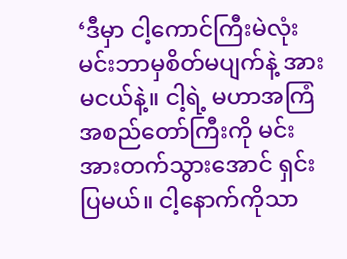‘ဒီမှာ ငါ့ကောင်ကြီးမဲလုံး မင်းဘာမှစိတ်မပျက်နဲ့ အားမငယ်နဲ့။ ငါ့ရဲ့ မဟာအကြံအစည်တော်ကြီးကို မင်း အားတက်သွားအောင် ရှင်းပြမယ်။ ငါ့နောက်ကိုသာ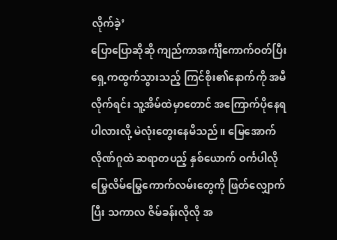လိုက်ခဲ့’
ပြောပြောဆိုဆို ကျည်ကာအင်္ကျီကောက်ဝတ်ပြီး ရှေ့ကထွက်သွားသည့် ကြင်စိုး၏နောက်ကို အမီလိုက်ရင်း သူ့အိမ်ထဲမှာတောင် အကြောက်ပိုနေရပါလားလို့ မဲလုံးတွေးနေမိသည်။ မြေအောက်လိုဏ်ဂူထဲ ဆရာတပည့် နှစ်ယောက် ဝင်္ကပါလို မြွေလိမ်မြွေကောက်လမ်းတွေကို ဖြတ်လျှောက်ပြီး သကာလ ဇိမ်ခန်းလိုလို အ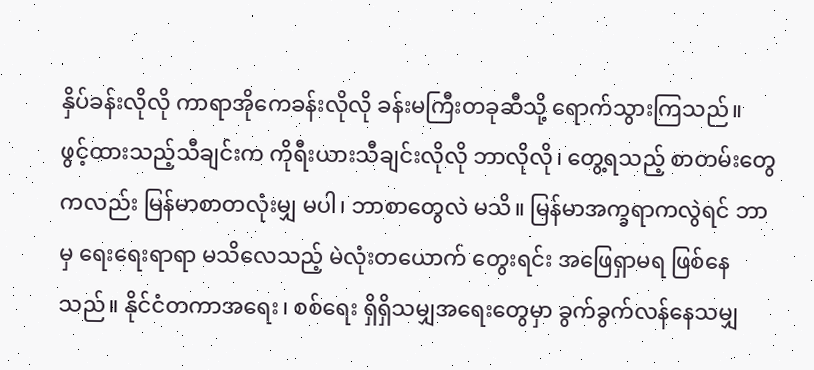နှိပ်ခန်းလိုလို ကာရာအိုကေခန်းလိုလို ခန်းမကြီးတခုဆီသို့ ရောက်သွားကြသည်။
ဖွင့်ထားသည့်သီချင်းက ကိုရီးယားသီချင်းလိုလို ဘာလိုလို၊ တွေ့ရသည့် စာတမ်းတွေကလည်း မြန်မာစာတလုံးမျှ မပါ၊ ဘာစာတွေလဲ မသိ။ မြန်မာအက္ခရာကလွဲရင် ဘာမှ ရေးရေးရာရာ မသိလေသည့် မဲလုံးတယောက် တွေးရင်း အဖြေရှာမရ ဖြစ်နေသည်။ နိုင်ငံတကာအရေး၊ စစ်ရေး ရှိရှိသမျှအရေးတွေမှာ ခွက်ခွက်လန်နေသမျှ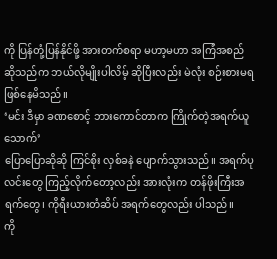ကို ပြန်တုံ့ပြန်နိုင်ဖို့ အားတက်စရာ မဟာ့မဟာ အကြံအစည်ဆိုသည်က ဘယ်လိုမျိုးပါလိမ့် ဆိုပြီးလည်း မဲလုံး စဉ်းစားမရ ဖြစ်နေမိသည်။
‘မင်း ဒီမှာ ခဏစောင့် ဘားကောင်တာက ကြိုက်တဲ့အရက်ယူသောက်’
ပြောပြောဆိုဆို ကြင်စိုး လှစ်ခနဲ ပျောက်သွားသည်။ အရက်ပုလင်းတွေ ကြည့်လိုက်တော့လည်း အားလုံးက တန်ဖိုးကြီးအရက်တွေ၊ ကိုရီးယားတံဆိပ် အရက်တွေလည်း ပါသည်။
ကို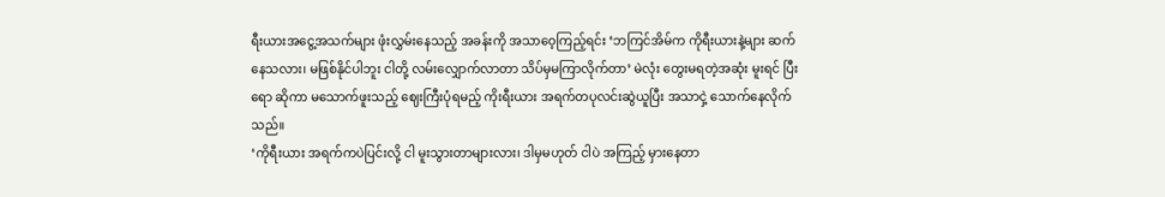ရီးယားအငွေ့အသက်များ ဖုံးလွှမ်းနေသည့် အခန်းကို အသာဝေ့ကြည့်ရင်း ‘ဘကြင်အိမ်က ကိုရီးယားနဲ့များ ဆက်နေသလား၊ မဖြစ်နိုင်ပါဘူး ငါတို့ လမ်းလျှောက်လာတာ သိပ်မှမကြာလိုက်တာ’ မဲလုံး တွေးမရတဲ့အဆုံး မူးရင် ပြီးရော ဆိုကာ မသောက်ဖူးသည့် ဈေးကြီးပုံရမည့် ကိုးရီးယား အရက်တပုလင်းဆွဲယူပြီး အသာငှဲ့ သောက်နေလိုက်သည်။
‘ကိုရီးယား အရက်ကပဲပြင်းလို့ ငါ မူးသွားတာများလား၊ ဒါမှမဟုတ် ငါပဲ အကြည့် မှားနေတာ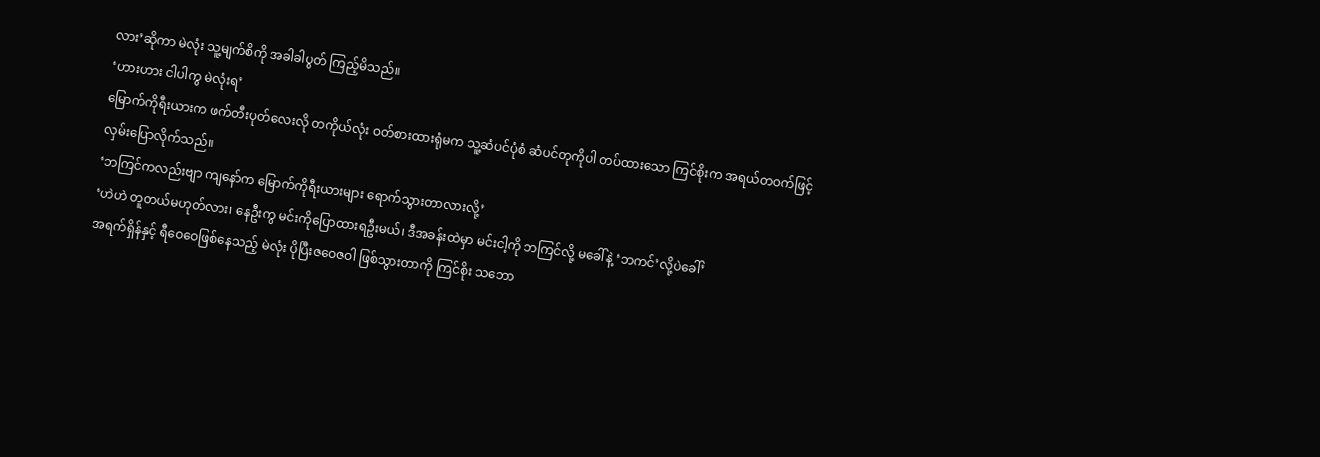လား’ဆိုကာ မဲလုံး သူ့မျက်စိကို အခါခါပွတ် ကြည့်မိသည်။
‘ဟားဟား ငါပါကွ မဲလုံးရ’
မြောက်ကိုရီးယားက ဖက်တီးပုတ်လေးလို တကိုယ်လုံး ဝတ်စားထားရုံမက သူ့ဆံပင်ပုံစံ ဆံပင်တုကိုပါ တပ်ထားသော ကြင်စိုးက အရယ်တဝက်ဖြင့် လှမ်းပြောလိုက်သည်။
‘ဘကြင်ကလည်းဗျာ ကျနော်က မြောက်ကိုရီးယားများ ရောက်သွားတာလားလို့’
‘ဟဲဟဲ တူတယ်မဟုတ်လား၊ နေဦးကွ မင်းကိုပြောထားရဦးမယ်၊ ဒီအခန်းထဲမှာ မင်းငါ့ကို ဘကြင်လို့ မခေါ်နဲ့ ‘ဘကင်’လို့ပဲခေါ်’
အရက်ရှိန်နှင့် ရီဝေဝေဖြစ်နေသည့် မဲလုံး ပိုပြီးဇဝေဇဝါ ဖြစ်သွားတာကို ကြင်စိုး သဘော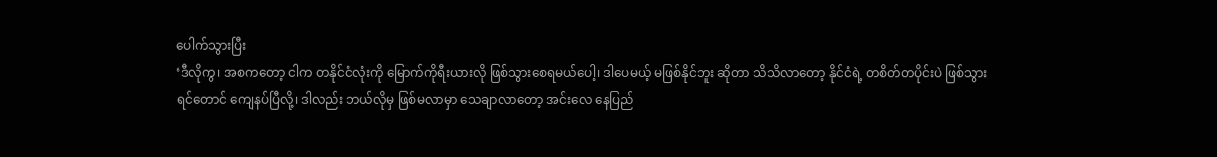ပေါက်သွားပြီး
‘ဒီလိုကွ၊ အစကတော့ ငါက တနိုင်ငံလုံးကို မြောက်ကိုရီးယားလို ဖြစ်သွားစေရမယ်ပေါ့၊ ဒါပေမယ့် မဖြစ်နိုင်ဘူး ဆိုတာ သိသိလာတော့ နိုင်ငံရဲ့ တစိတ်တပိုင်းပဲ ဖြစ်သွားရင်တောင် ကျေနပ်ပြီလို့၊ ဒါလည်း ဘယ်လိုမှ ဖြစ်မလာမှာ သေချာလာတော့ အင်းလေ နေပြည်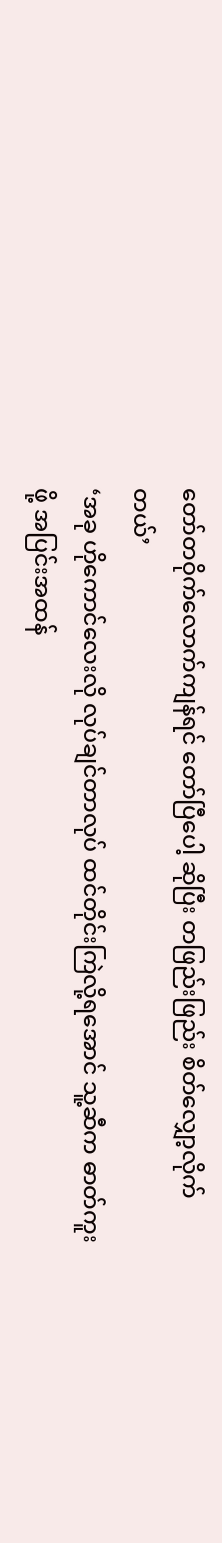တော်တဝိုက်လောက်ကျန်ရင် တော်ပြီပေါ့ ဆိုပြီး တဖြည်းဖြည်း စိတ်လျှော့လိုက်တယ်’
‘အခု ဟိုကောင်လေးလို လုပ်ချင်တာလုပ် ထင်တိုင်းကြဲလို့ရအောင် သူ့ဆီက ဓာတ်ကူးဖို့ အပြင်းအထန်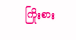ကြိုးစား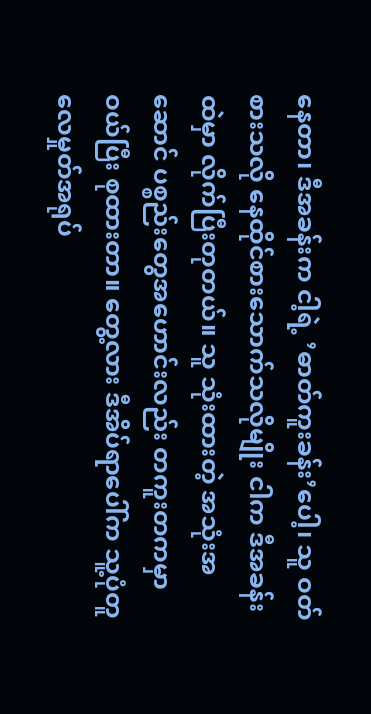နေတာ၊ ဒီအခန်းက ငါ့ရဲ့ ’ဓာတ်ကူးခန်း’ပေါ့၊ သူ ဝတ်စားသလို နေထိုင်စားသောက်သလိုမျိုး ငါက ဒီအခန်းထဲမှာ လိုက်ပြီးတုတယ်။ သူ သုံးထားတဲ့ အသုံးအဆောင် ပစ္စည်းတွေအဟောင်းလည်း တကူးတကမှာ ဝယ်ပြီး စုထားတာ။ တွေ့လား ဒီအိပ်ရာပေါ်က သူ့ပုံတူ လေမှုတ်အရုပ်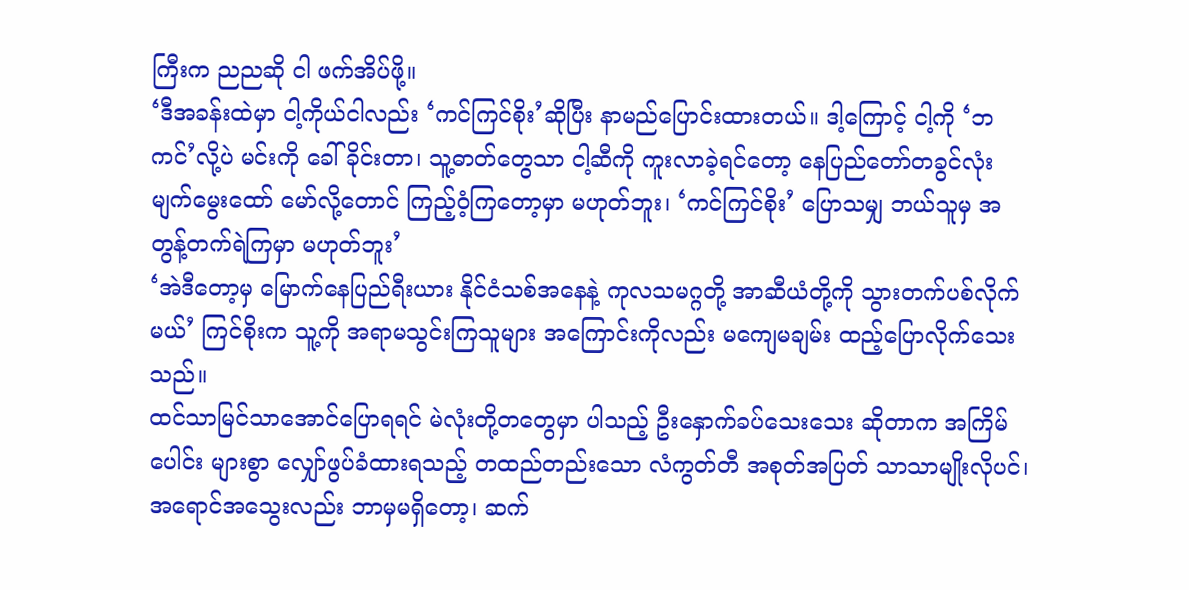ကြီးက ညညဆို ငါ ဖက်အိပ်ဖို့။
‘ဒီအခန်းထဲမှာ ငါ့ကိုယ်ငါလည်း ‘ကင်ကြင်စိုး’ဆိုပြီး နာမည်ပြောင်းထားတယ်။ ဒါ့ကြောင့် ငါ့ကို ‘ဘကင်’လို့ပဲ မင်းကို ခေါ်ခိုင်းတာ၊ သူ့ဓာတ်တွေသာ ငါ့ဆီကို ကူးလာခဲ့ရင်တော့ နေပြည်တော်တခွင်လုံး မျက်မွေးထော် မော်လို့တောင် ကြည့်ဝံ့ကြတော့မှာ မဟုတ်ဘူး၊ ‘ကင်ကြင်စိုး’ ပြောသမျှ ဘယ်သူမှ အတွန့်တက်ရဲကြမှာ မဟုတ်ဘူး’
‘အဲဒီတော့မှ မြောက်နေပြည်ရီးယား နိုင်ငံသစ်အနေနဲ့ ကုလသမဂ္ဂတို့ အာဆီယံတို့ကို သွားတက်ပစ်လိုက်မယ်’ ကြင်စိုးက သူ့ကို အရာမသွင်းကြသူများ အကြောင်းကိုလည်း မကျေမချမ်း ထည့်ပြောလိုက်သေးသည်။
ထင်သာမြင်သာအောင်ပြောရရင် မဲလုံးတို့တတွေမှာ ပါသည့် ဦးနှောက်ခပ်သေးသေး ဆိုတာက အကြိမ်ပေါင်း များစွာ လျှော်ဖွပ်ခံထားရသည့် တထည်တည်းသော လံကွတ်တီ အစုတ်အပြတ် သာသာမျိုးလိုပင်၊ အရောင်အသွေးလည်း ဘာမှမရှိတော့၊ ဆက်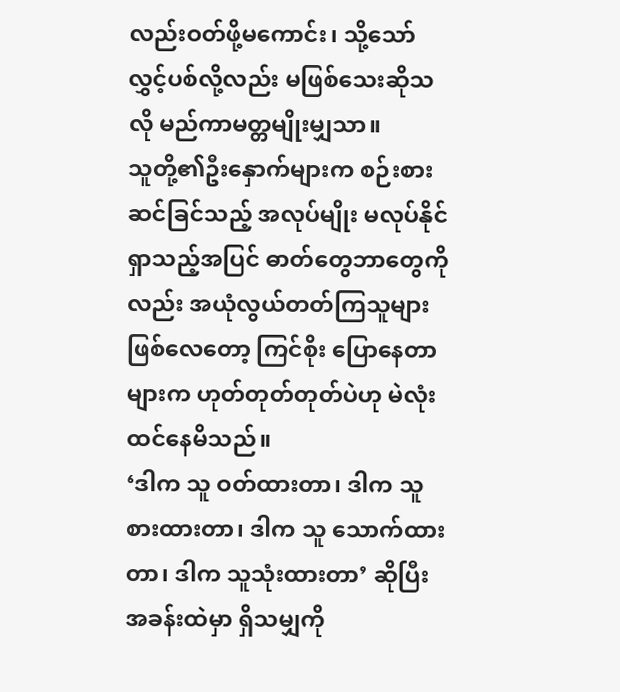လည်းဝတ်ဖို့မကောင်း၊ သို့သော် လွှင့်ပစ်လို့လည်း မဖြစ်သေးဆိုသလို မည်ကာမတ္တမျိုးမျှသာ။
သူတို့၏ဦးနှောက်များက စဉ်းစားဆင်ခြင်သည့် အလုပ်မျိုး မလုပ်နိုင်ရှာသည့်အပြင် ဓာတ်တွေဘာတွေကိုလည်း အယုံလွယ်တတ်ကြသူများ ဖြစ်လေတော့ ကြင်စိုး ပြောနေတာများက ဟုတ်တုတ်တုတ်ပဲဟု မဲလုံး ထင်နေမိသည်။
‘ဒါက သူ ဝတ်ထားတာ၊ ဒါက သူ စားထားတာ၊ ဒါက သူ သောက်ထားတာ၊ ဒါက သူသုံးထားတာ’ ဆိုပြီး အခန်းထဲမှာ ရှိသမျှကို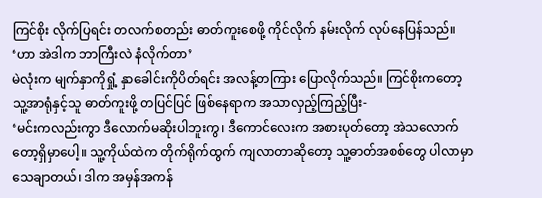ကြင်စိုး လိုက်ပြရင်း တလက်စတည်း ဓာတ်ကူးစေဖို့ ကိုင်လိုက် နမ်းလိုက် လုပ်နေပြန်သည်။
‘ဟာ အဲဒါက ဘာကြီးလဲ နံလိုက်တာ’
မဲလုံးက မျက်နှာကိုရှုံ့ နှာခေါင်းကိုပိတ်ရင်း အလန့်တကြား ပြောလိုက်သည်။ ကြင်စိုးကတော့ သူ့အာရုံနှင့်သူ ဓာတ်ကူးဖို့ တပြင်ပြင် ဖြစ်နေရာက အသာလှည့်ကြည့်ပြီး-
‘မင်းကလည်းကွာ ဒီလောက်မဆိုးပါဘူးကွ၊ ဒီကောင်လေးက အစားပုတ်တော့ အဲသလောက်တော့ရှိမှာပေါ့။ သူ့ကိုယ်ထဲက တိုက်ရိုက်ထွက် ကျလာတာဆိုတော့ သူ့ဓာတ်အစစ်တွေ ပါလာမှာ သေချာတယ်၊ ဒါက အမှန်အကန်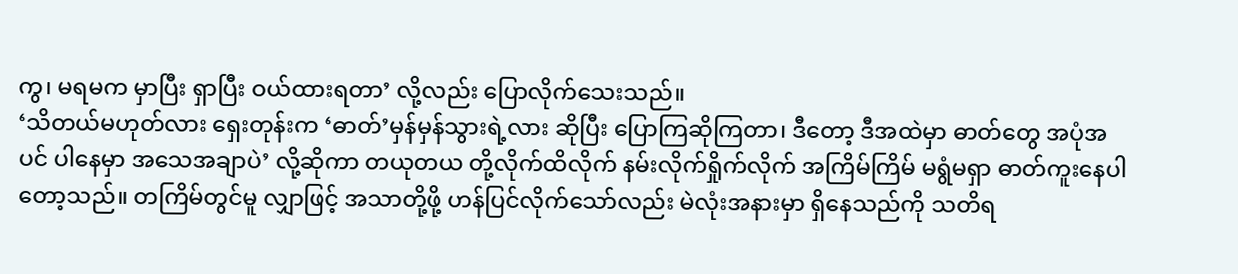ကွ၊ မရမက မှာပြီး ရှာပြီး ဝယ်ထားရတာ’ လို့လည်း ပြောလိုက်သေးသည်။
‘သိတယ်မဟုတ်လား ရှေးတုန်းက ‘ဓာတ်’မှန်မှန်သွားရဲ့လား ဆိုပြီး ပြောကြဆိုကြတာ၊ ဒီတော့ ဒီအထဲမှာ ဓာတ်တွေ အပုံအပင် ပါနေမှာ အသေအချာပဲ’ လို့ဆိုကာ တယုတယ တို့လိုက်ထိလိုက် နမ်းလိုက်ရှိုက်လိုက် အကြိမ်ကြိမ် မရွံမရှာ ဓာတ်ကူးနေပါတော့သည်။ တကြိမ်တွင်မူ လျှာဖြင့် အသာတို့ဖို့ ဟန်ပြင်လိုက်သော်လည်း မဲလုံးအနားမှာ ရှိနေသည်ကို သတိရ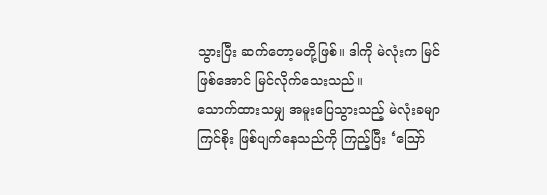သွားပြီး ဆက်တော့မတို့ဖြစ်။ ဒါကို မဲလုံးက မြင်ဖြစ်အောင် မြင်လိုက်သေးသည်။
သောက်ထားသမျှ အမူးပြေသွားသည့် မဲလုံးခမျာ ကြင်စိုး ဖြစ်ပျက်နေသည်ကို ကြည့်ပြီး ‘ဪ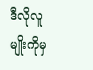ဒီလိုလူမျိုးကိုမှ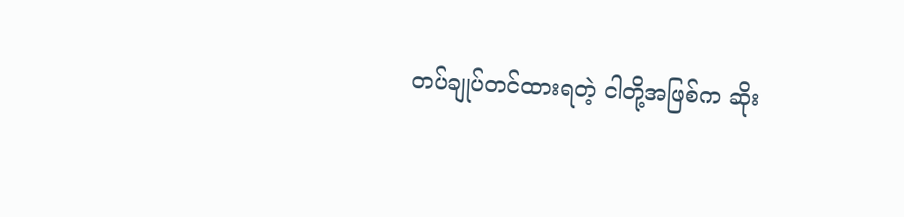တပ်ချုပ်တင်ထားရတဲ့ ငါတို့အဖြစ်က ဆိုး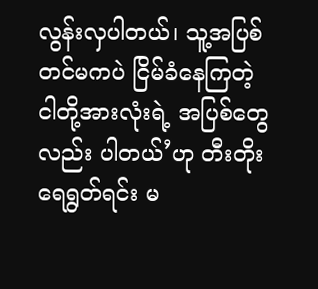လွန်းလှပါတယ်၊ သူ့အပြစ်တင်မကပဲ ငြိမ်ခံနေကြတဲ့ ငါတို့အားလုံးရဲ့ အပြစ်တွေလည်း ပါတယ်’ဟု တီးတိုးရေရွတ်ရင်း မ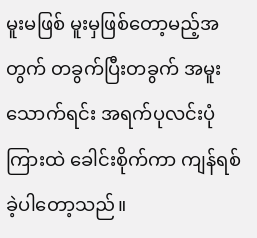မူးမဖြစ် မူးမှဖြစ်တော့မည့်အတွက် တခွက်ပြီးတခွက် အမူး သောက်ရင်း အရက်ပုလင်းပုံကြားထဲ ခေါင်းစိုက်ကာ ကျန်ရစ်ခဲ့ပါတော့သည်။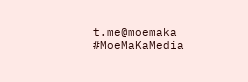t.me@moemaka
#MoeMaKaMedia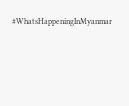#WhatsHappeningInMyanmar